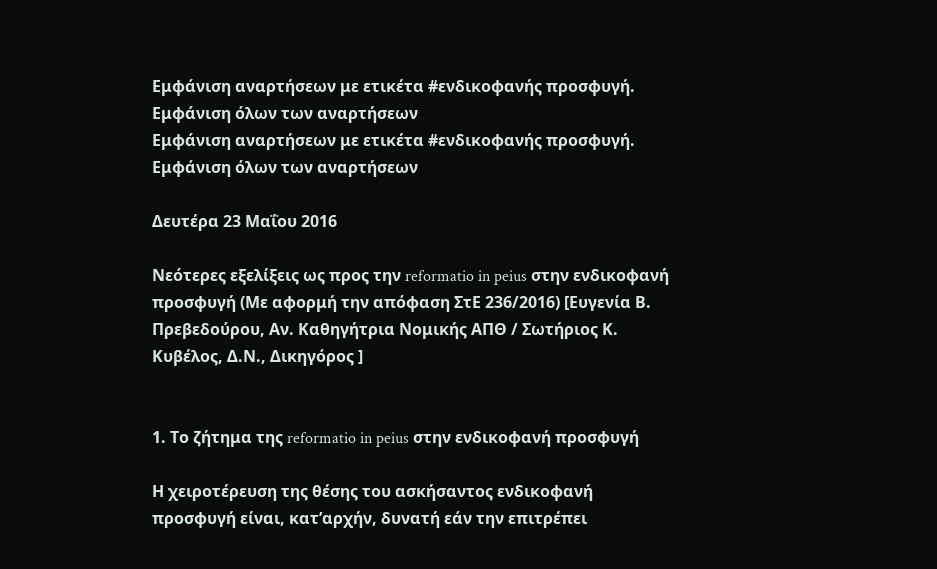Εμφάνιση αναρτήσεων με ετικέτα #ενδικοφανής προσφυγή. Εμφάνιση όλων των αναρτήσεων
Εμφάνιση αναρτήσεων με ετικέτα #ενδικοφανής προσφυγή. Εμφάνιση όλων των αναρτήσεων

Δευτέρα 23 Μαΐου 2016

Νεότερες εξελίξεις ως προς την reformatio in peius στην ενδικοφανή προσφυγή (Με αφορμή την απόφαση ΣτΕ 236/2016) [Ευγενία Β. Πρεβεδούρου, Αν. Καθηγήτρια Νομικής ΑΠΘ / Σωτήριος Κ. Κυβέλος, Δ.Ν., Δικηγόρος ]


1. Το ζήτημα της reformatio in peius στην ενδικοφανή προσφυγή

Η χειροτέρευση της θέσης του ασκήσαντος ενδικοφανή προσφυγή είναι, κατ’αρχήν, δυνατή εάν την επιτρέπει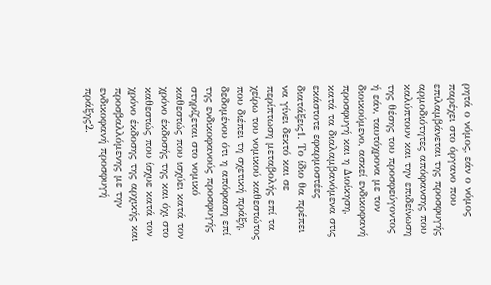ρητά ο νόμος, εάν ο νόμος παρέχει στο όργανο που επιλαμβάνεται της προσφυγής αρμοδιότητες απόφανσης που καλύπτουν και την επιδείνωση της θέσης του προσφεύγοντος ή εάν, ταυτόχρονα με τον διοικούμενο, ασκεί ενδικοφανή προσφυγή και η Διοίκηση, κατά τα διαλαμβανόμενα στις εκάστοτε εφαρμοστέες διατάξεις1. Το ίδιο θα πρέπει να γίνει δεκτό και σε περίπτωση μεταβολής επί τα χείρω του νομικού καθεστώτος που διέπει τη σχετική πράξη, δεδομένου ότι η απόφαση επί της ενδικοφανούς προσφυγής στηρίζεται στο νομικό καθεστώς που ισχύει κατά τον χρόνο έκδοσής της και όχι στο καθεστώς που ίσχυε κατά τον χρόνο έκδοσης της αρχικής και προσβαλλόμενης με την ενδικοφανή προσφυγή πράξης2.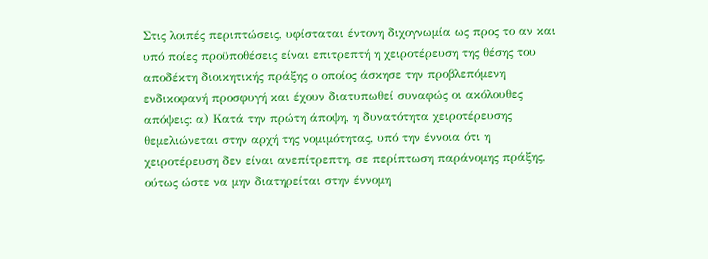Στις λοιπές περιπτώσεις, υφίσταται έντονη διχογνωμία ως προς το αν και υπό ποίες προϋποθέσεις είναι επιτρεπτή η χειροτέρευση της θέσης του αποδέκτη διοικητικής πράξης ο οποίος άσκησε την προβλεπόμενη ενδικοφανή προσφυγή και έχουν διατυπωθεί συναφώς οι ακόλουθες απόψεις: α) Κατά την πρώτη άποψη, η δυνατότητα χειροτέρευσης θεμελιώνεται στην αρχή της νομιμότητας, υπό την έννοια ότι η χειροτέρευση δεν είναι ανεπίτρεπτη, σε περίπτωση παράνομης πράξης, ούτως ώστε να μην διατηρείται στην έννομη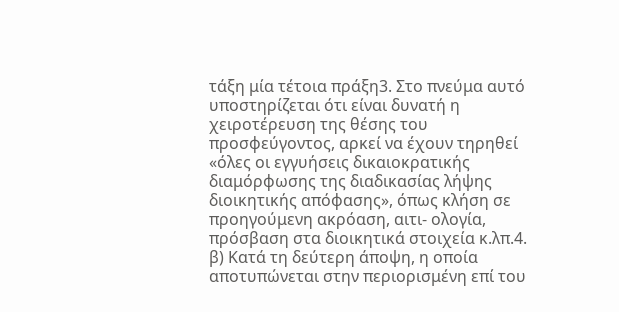τάξη μία τέτοια πράξη3. Στo πνεύμα αυτό υποστηρίζεται ότι είναι δυνατή η χειροτέρευση της θέσης του προσφεύγοντος, αρκεί να έχουν τηρηθεί «όλες οι εγγυήσεις δικαιοκρατικής διαμόρφωσης της διαδικασίας λήψης διοικητικής απόφασης», όπως κλήση σε προηγούμενη ακρόαση, αιτι- ολογία, πρόσβαση στα διοικητικά στοιχεία κ.λπ.4. β) Κατά τη δεύτερη άποψη, η οποία αποτυπώνεται στην περιορισμένη επί του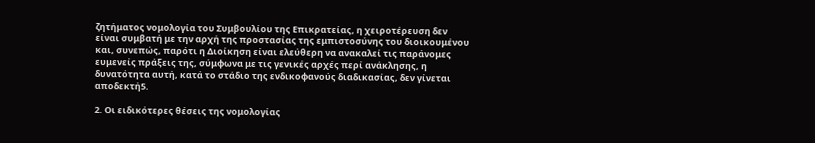ζητήματος νομολογία του Συμβουλίου της Επικρατείας, η χειροτέρευση δεν είναι συμβατή με την αρχή της προστασίας της εμπιστοσύνης του διοικουμένου και, συνεπώς, παρότι η Διοίκηση είναι ελεύθερη να ανακαλεί τις παράνομες ευμενείς πράξεις της, σύμφωνα με τις γενικές αρχές περί ανάκλησης, η δυνατότητα αυτή, κατά το στάδιο της ενδικοφανούς διαδικασίας, δεν γίνεται αποδεκτή5.

2. Οι ειδικότερες θέσεις της νομολογίας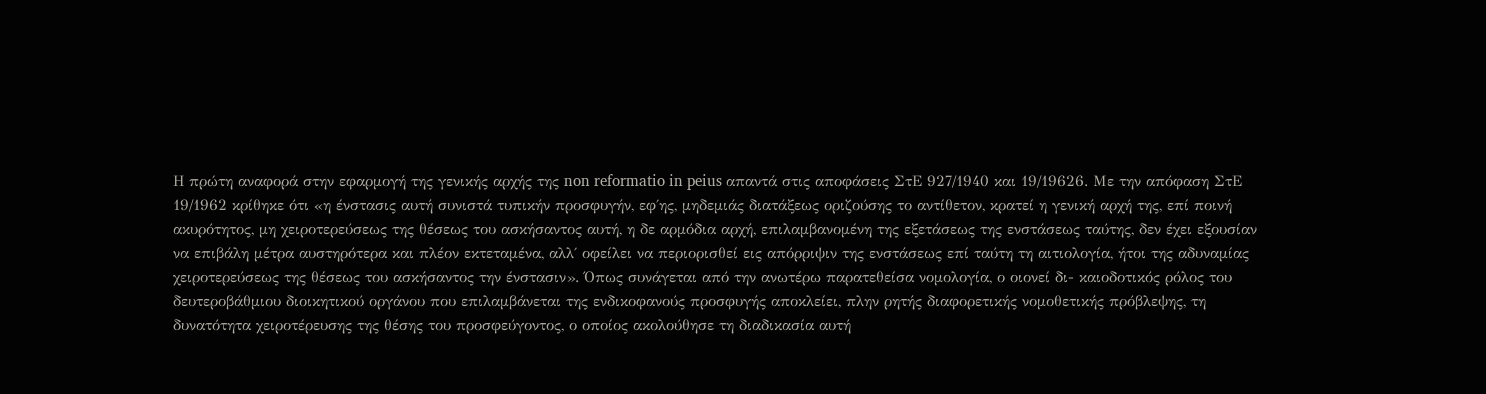Η πρώτη αναφορά στην εφαρμογή της γενικής αρχής της non reformatio in peius απαντά στις αποφάσεις ΣτΕ 927/1940 και 19/19626. Με την απόφαση ΣτΕ 19/1962 κρίθηκε ότι «η ένστασις αυτή συνιστά τυπικήν προσφυγήν, εφ΄ης, μηδεμιάς διατάξεως οριζούσης το αντίθετον, κρατεί η γενική αρχή της, επί ποινή ακυρότητος, μη χειροτερεύσεως της θέσεως του ασκήσαντος αυτή, η δε αρμόδια αρχή, επιλαμβανομένη της εξετάσεως της ενστάσεως ταύτης, δεν έχει εξουσίαν να επιβάλη μέτρα αυστηρότερα και πλέον εκτεταμένα, αλλ΄ οφείλει να περιορισθεί εις απόρριψιν της ενστάσεως επί ταύτη τη αιτιολογία, ήτοι της αδυναμίας χειροτερεύσεως της θέσεως του ασκήσαντος την ένστασιν». Όπως συνάγεται από την ανωτέρω παρατεθείσα νομολογία, ο οιονεί δι- καιοδοτικός ρόλος του δευτεροβάθμιου διοικητικού οργάνου που επιλαμβάνεται της ενδικοφανούς προσφυγής αποκλείει, πλην ρητής διαφορετικής νομοθετικής πρόβλεψης, τη δυνατότητα χειροτέρευσης της θέσης του προσφεύγοντος, ο οποίος ακολούθησε τη διαδικασία αυτή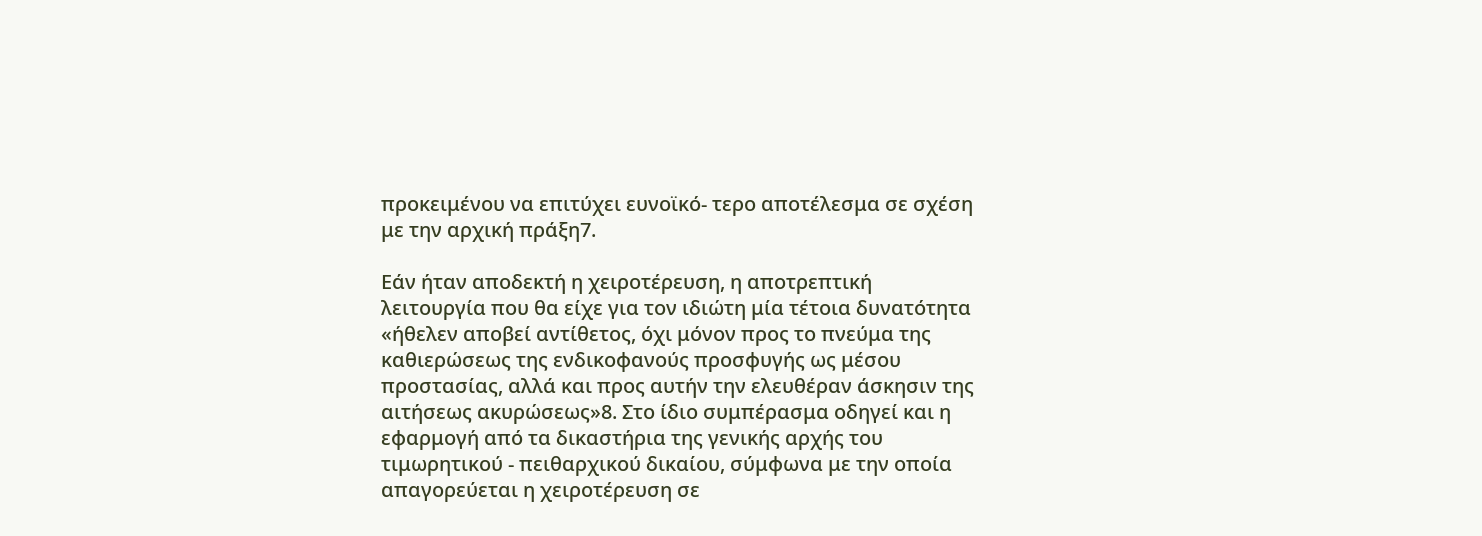προκειμένου να επιτύχει ευνοϊκό- τερο αποτέλεσμα σε σχέση με την αρχική πράξη7.

Εάν ήταν αποδεκτή η χειροτέρευση, η αποτρεπτική λειτουργία που θα είχε για τον ιδιώτη μία τέτοια δυνατότητα «ήθελεν αποβεί αντίθετος, όχι μόνον προς το πνεύμα της καθιερώσεως της ενδικοφανούς προσφυγής ως μέσου προστασίας, αλλά και προς αυτήν την ελευθέραν άσκησιν της αιτήσεως ακυρώσεως»8. Στο ίδιο συμπέρασμα οδηγεί και η εφαρμογή από τα δικαστήρια της γενικής αρχής του τιμωρητικού - πειθαρχικού δικαίου, σύμφωνα με την οποία απαγορεύεται η χειροτέρευση σε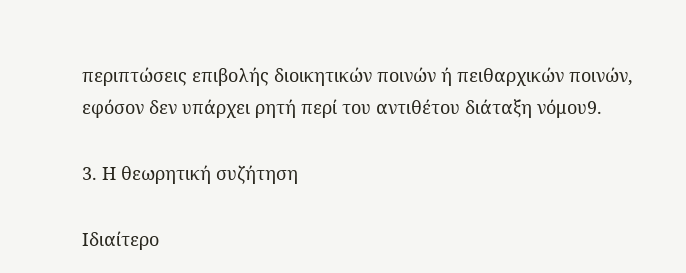περιπτώσεις επιβολής διοικητικών ποινών ή πειθαρχικών ποινών, εφόσον δεν υπάρχει ρητή περί του αντιθέτου διάταξη νόμου9.

3. Η θεωρητική συζήτηση

Ιδιαίτερο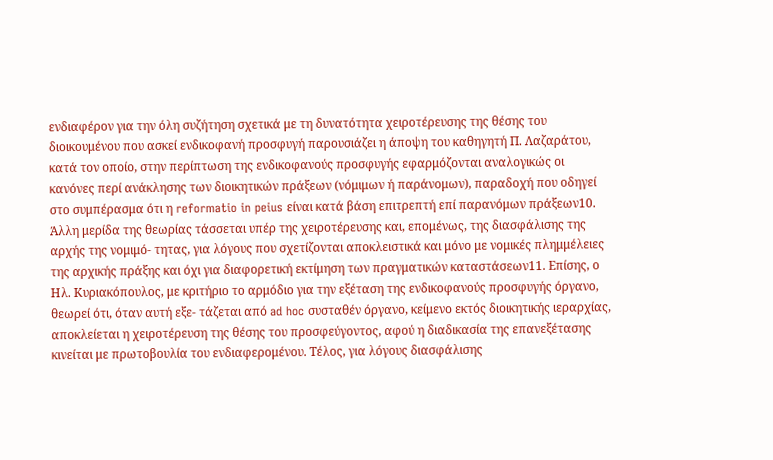ενδιαφέρον για την όλη συζήτηση σχετικά με τη δυνατότητα χειροτέρευσης της θέσης του διοικουμένου που ασκεί ενδικοφανή προσφυγή παρουσιάζει η άποψη του καθηγητή Π. Λαζαράτου, κατά τον οποίο, στην περίπτωση της ενδικοφανούς προσφυγής εφαρμόζονται αναλογικώς οι κανόνες περί ανάκλησης των διοικητικών πράξεων (νόμιμων ή παράνομων), παραδοχή που οδηγεί στο συμπέρασμα ότι η reformatio in peius είναι κατά βάση επιτρεπτή επί παρανόμων πράξεων10. Άλλη μερίδα της θεωρίας τάσσεται υπέρ της χειροτέρευσης και, επομένως, της διασφάλισης της αρχής της νομιμό- τητας, για λόγους που σχετίζονται αποκλειστικά και μόνο με νομικές πλημμέλειες της αρχικής πράξης και όχι για διαφορετική εκτίμηση των πραγματικών καταστάσεων11. Επίσης, ο Ηλ. Κυριακόπουλος, με κριτήριο το αρμόδιο για την εξέταση της ενδικοφανούς προσφυγής όργανο, θεωρεί ότι, όταν αυτή εξε- τάζεται από ad hoc συσταθέν όργανο, κείμενο εκτός διοικητικής ιεραρχίας, αποκλείεται η χειροτέρευση της θέσης του προσφεύγοντος, αφού η διαδικασία της επανεξέτασης κινείται με πρωτοβουλία του ενδιαφερομένου. Τέλος, για λόγους διασφάλισης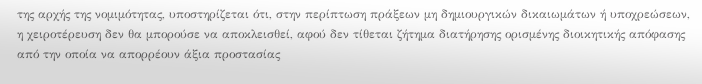της αρχής της νομιμότητας, υποστηρίζεται ότι, στην περίπτωση πράξεων μη δημιουργικών δικαιωμάτων ή υποχρεώσεων, η χειροτέρευση δεν θα μπορούσε να αποκλεισθεί, αφού δεν τίθεται ζήτημα διατήρησης ορισμένης διοικητικής απόφασης από την οποία να απορρέουν άξια προστασίας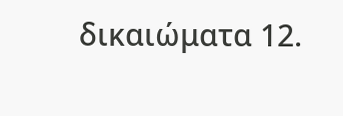δικαιώματα 12.